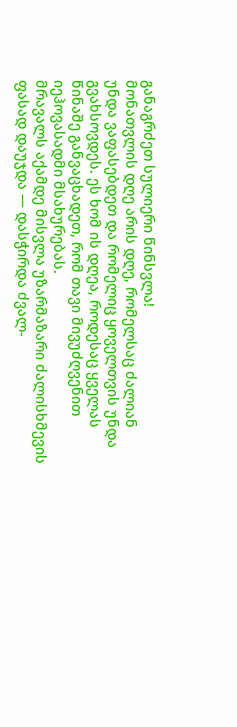განაგრძეთ სულიერი წინსვლა!
მონათვლის დღე არის დღე, რომელსაც ძალიან უნდა ვაფასებდეთ და რომელიც ყოველთვის უნდა გვახსოვდეს. ეს ხომ ის დღეა, როდესაც ყველას წინაშე განვაცხადეთ, რომ თავი მივუძღვენით იეჰოვასადმი მსახურებას.
მრავალს აქამდე მისვლა უზარმაზარი ძალისხმევის ფასად დაუჯდა — დასჭირდა ძვალ-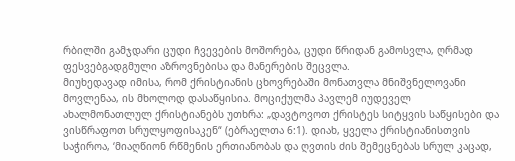რბილში გამჯდარი ცუდი ჩვევების მოშორება, ცუდი წრიდან გამოსვლა, ღრმად ფესვებგადგმული აზროვნებისა და მანერების შეცვლა.
მიუხედავად იმისა, რომ ქრისტიანის ცხოვრებაში მონათვლა მნიშვნელოვანი მოვლენაა, ის მხოლოდ დასაწყისია. მოციქულმა პავლემ იუდეველ ახალმონათლულ ქრისტიანებს უთხრა: „დავტოვოთ ქრისტეს სიტყვის საწყისები და ვისწრაფოთ სრულყოფისაკენ“ (ებრაელთა 6:1). დიახ, ყველა ქრისტიანისთვის საჭიროა, ‘მიაღწიონ რწმენის ერთიანობას და ღვთის ძის შემეცნებას სრულ კაცად,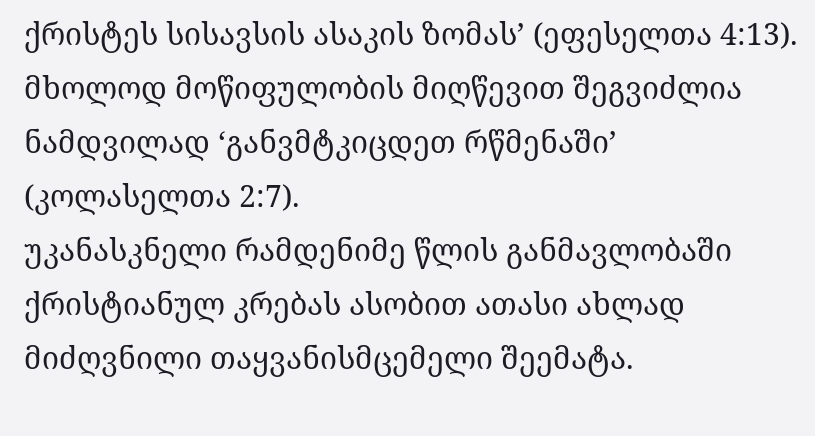ქრისტეს სისავსის ასაკის ზომას’ (ეფესელთა 4:13). მხოლოდ მოწიფულობის მიღწევით შეგვიძლია ნამდვილად ‘განვმტკიცდეთ რწმენაში’ (კოლასელთა 2:7).
უკანასკნელი რამდენიმე წლის განმავლობაში ქრისტიანულ კრებას ასობით ათასი ახლად მიძღვნილი თაყვანისმცემელი შეემატა.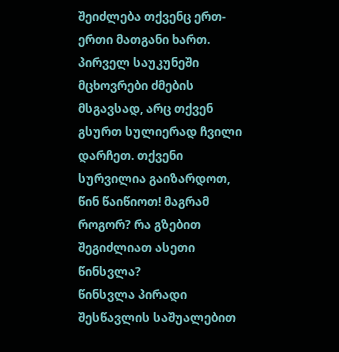შეიძლება თქვენც ერთ-ერთი მათგანი ხართ. პირველ საუკუნეში მცხოვრები ძმების მსგავსად, არც თქვენ გსურთ სულიერად ჩვილი დარჩეთ. თქვენი სურვილია გაიზარდოთ, წინ წაიწიოთ! მაგრამ როგორ? რა გზებით შეგიძლიათ ასეთი წინსვლა?
წინსვლა პირადი შესწავლის საშუალებით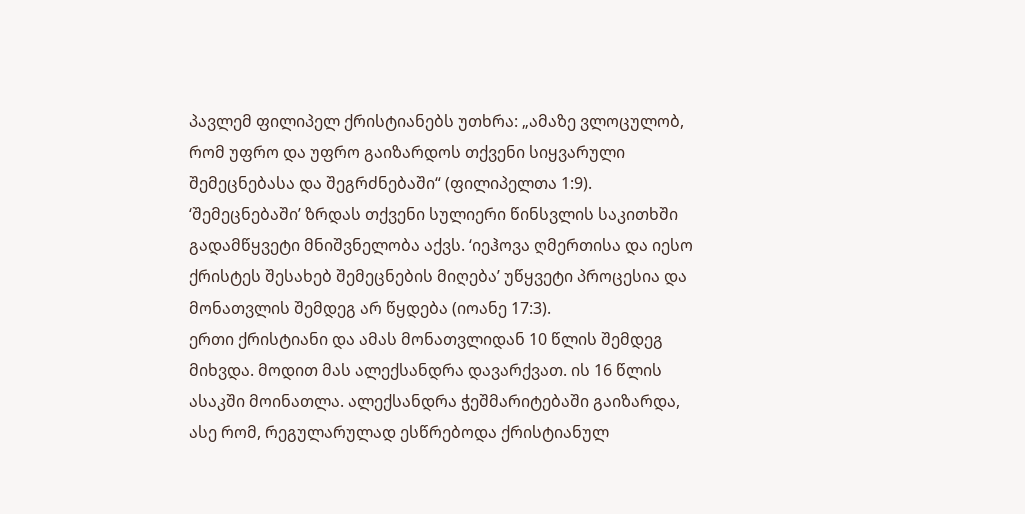პავლემ ფილიპელ ქრისტიანებს უთხრა: „ამაზე ვლოცულობ, რომ უფრო და უფრო გაიზარდოს თქვენი სიყვარული შემეცნებასა და შეგრძნებაში“ (ფილიპელთა 1:9). ‘შემეცნებაში’ ზრდას თქვენი სულიერი წინსვლის საკითხში გადამწყვეტი მნიშვნელობა აქვს. ‘იეჰოვა ღმერთისა და იესო ქრისტეს შესახებ შემეცნების მიღება’ უწყვეტი პროცესია და მონათვლის შემდეგ არ წყდება (იოანე 17:3).
ერთი ქრისტიანი და ამას მონათვლიდან 10 წლის შემდეგ მიხვდა. მოდით მას ალექსანდრა დავარქვათ. ის 16 წლის ასაკში მოინათლა. ალექსანდრა ჭეშმარიტებაში გაიზარდა, ასე რომ, რეგულარულად ესწრებოდა ქრისტიანულ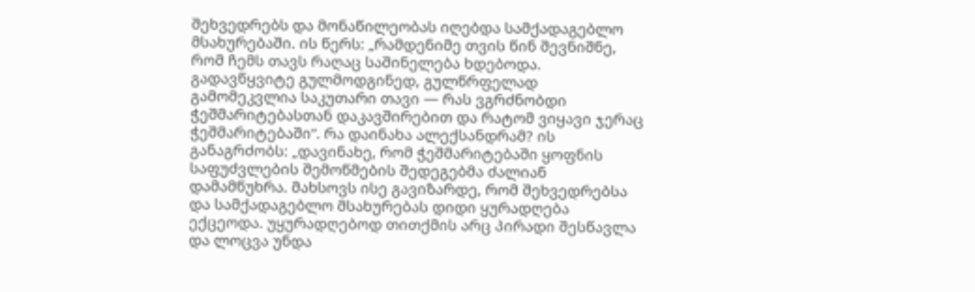შეხვედრებს და მონაწილეობას იღებდა სამქადაგებლო მსახურებაში. ის წერს: „რამდენიმე თვის წინ შევნიშნე, რომ ჩემს თავს რაღაც საშინელება ხდებოდა. გადავწყვიტე გულმოდგინედ, გულწრფელად გამომეკვლია საკუთარი თავი — რას ვგრძნობდი ჭეშმარიტებასთან დაკავშირებით და რატომ ვიყავი ჯერაც ჭეშმარიტებაში“. რა დაინახა ალექსანდრამ? ის განაგრძობს: „დავინახე, რომ ჭეშმარიტებაში ყოფნის საფუძვლების შემოწმების შედეგებმა ძალიან დამამწუხრა. მახსოვს ისე გავიზარდე, რომ შეხვედრებსა და სამქადაგებლო მსახურებას დიდი ყურადღება ექცეოდა. უყურადღებოდ თითქმის არც პირადი შესწავლა და ლოცვა უნდა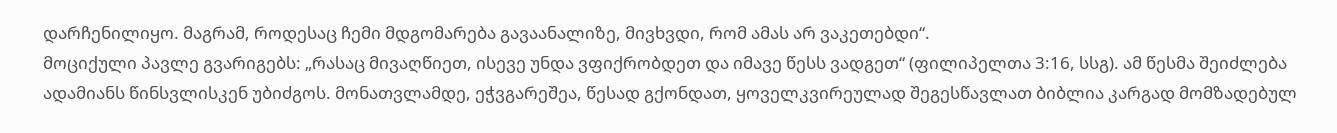დარჩენილიყო. მაგრამ, როდესაც ჩემი მდგომარება გავაანალიზე, მივხვდი, რომ ამას არ ვაკეთებდი“.
მოციქული პავლე გვარიგებს: „რასაც მივაღწიეთ, ისევე უნდა ვფიქრობდეთ და იმავე წესს ვადგეთ“ (ფილიპელთა 3:16, სსგ). ამ წესმა შეიძლება ადამიანს წინსვლისკენ უბიძგოს. მონათვლამდე, ეჭვგარეშეა, წესად გქონდათ, ყოველკვირეულად შეგესწავლათ ბიბლია კარგად მომზადებულ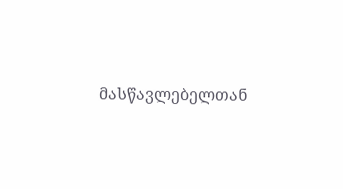მასწავლებელთან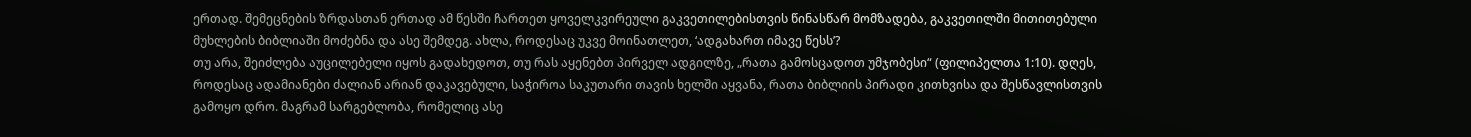ერთად. შემეცნების ზრდასთან ერთად ამ წესში ჩართეთ ყოველკვირეული გაკვეთილებისთვის წინასწარ მომზადება, გაკვეთილში მითითებული მუხლების ბიბლიაში მოძებნა და ასე შემდეგ. ახლა, როდესაც უკვე მოინათლეთ, ‘ადგახართ იმავე წესს’?
თუ არა, შეიძლება აუცილებელი იყოს გადახედოთ, თუ რას აყენებთ პირველ ადგილზე, „რათა გამოსცადოთ უმჯობესი“ (ფილიპელთა 1:10). დღეს, როდესაც ადამიანები ძალიან არიან დაკავებული, საჭიროა საკუთარი თავის ხელში აყვანა, რათა ბიბლიის პირადი კითხვისა და შესწავლისთვის გამოყო დრო. მაგრამ სარგებლობა, რომელიც ასე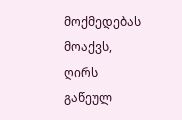მოქმედებას მოაქვს, ღირს გაწეულ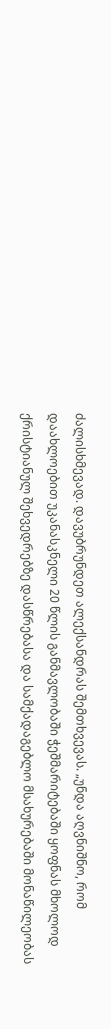ძალისხმევად. დავუბრუნდეთ ალექსანდრას შემთხვევას. „უნდა აღვნიშნო, რომ დაახლოებით უკანასკნელი 20 წლის განმავლობაში ჭეშმარიტებაში ყოფნას მხოლოდ ქრისტიანულ შეხვედრებზე დასწრებასა და სამქადაგებლო მსახურებაში მონაწილეობას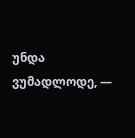უნდა ვუმადლოდე, —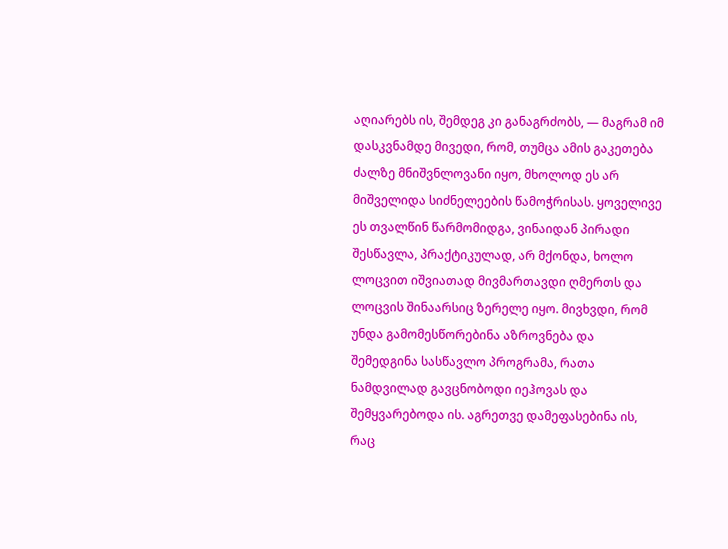აღიარებს ის, შემდეგ კი განაგრძობს, — მაგრამ იმ დასკვნამდე მივედი, რომ, თუმცა ამის გაკეთება ძალზე მნიშვნლოვანი იყო, მხოლოდ ეს არ მიშველიდა სიძნელეების წამოჭრისას. ყოველივე ეს თვალწინ წარმომიდგა, ვინაიდან პირადი შესწავლა, პრაქტიკულად, არ მქონდა, ხოლო ლოცვით იშვიათად მივმართავდი ღმერთს და ლოცვის შინაარსიც ზერელე იყო. მივხვდი, რომ უნდა გამომესწორებინა აზროვნება და შემედგინა სასწავლო პროგრამა, რათა ნამდვილად გავცნობოდი იეჰოვას და შემყვარებოდა ის. აგრეთვე დამეფასებინა ის, რაც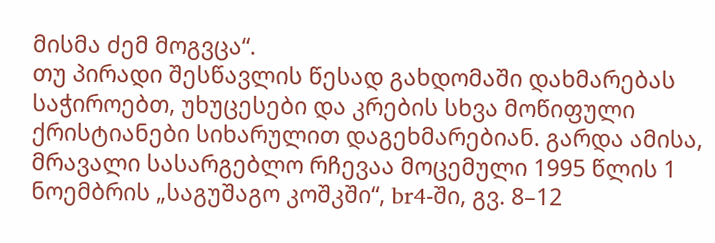მისმა ძემ მოგვცა“.
თუ პირადი შესწავლის წესად გახდომაში დახმარებას საჭიროებთ, უხუცესები და კრების სხვა მოწიფული ქრისტიანები სიხარულით დაგეხმარებიან. გარდა ამისა, მრავალი სასარგებლო რჩევაა მოცემული 1995 წლის 1 ნოემბრის „საგუშაგო კოშკში“, br4-ში, გვ. 8–12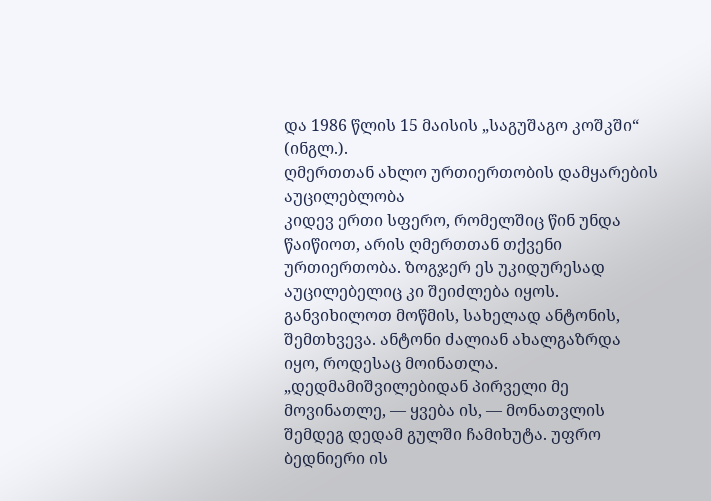და 1986 წლის 15 მაისის „საგუშაგო კოშკში“ (ინგლ.).
ღმერთთან ახლო ურთიერთობის დამყარების აუცილებლობა
კიდევ ერთი სფერო, რომელშიც წინ უნდა წაიწიოთ, არის ღმერთთან თქვენი ურთიერთობა. ზოგჯერ ეს უკიდურესად აუცილებელიც კი შეიძლება იყოს. განვიხილოთ მოწმის, სახელად ანტონის, შემთხვევა. ანტონი ძალიან ახალგაზრდა იყო, როდესაც მოინათლა. „დედმამიშვილებიდან პირველი მე მოვინათლე, — ყვება ის, — მონათვლის შემდეგ დედამ გულში ჩამიხუტა. უფრო ბედნიერი ის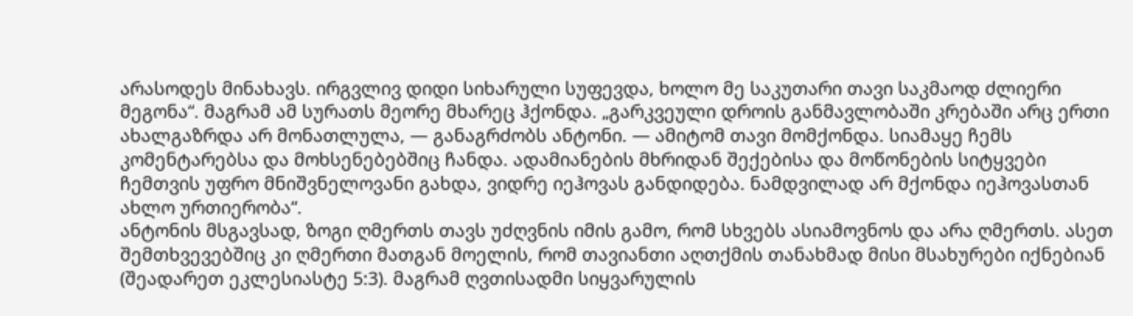არასოდეს მინახავს. ირგვლივ დიდი სიხარული სუფევდა, ხოლო მე საკუთარი თავი საკმაოდ ძლიერი მეგონა“. მაგრამ ამ სურათს მეორე მხარეც ჰქონდა. „გარკვეული დროის განმავლობაში კრებაში არც ერთი ახალგაზრდა არ მონათლულა, — განაგრძობს ანტონი. — ამიტომ თავი მომქონდა. სიამაყე ჩემს კომენტარებსა და მოხსენებებშიც ჩანდა. ადამიანების მხრიდან შექებისა და მოწონების სიტყვები ჩემთვის უფრო მნიშვნელოვანი გახდა, ვიდრე იეჰოვას განდიდება. ნამდვილად არ მქონდა იეჰოვასთან ახლო ურთიერობა“.
ანტონის მსგავსად, ზოგი ღმერთს თავს უძღვნის იმის გამო, რომ სხვებს ასიამოვნოს და არა ღმერთს. ასეთ შემთხვევებშიც კი ღმერთი მათგან მოელის, რომ თავიანთი აღთქმის თანახმად მისი მსახურები იქნებიან (შეადარეთ ეკლესიასტე 5:3). მაგრამ ღვთისადმი სიყვარულის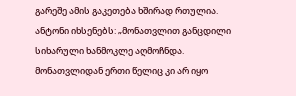გარეშე ამის გაკეთება ხშირად რთულია. ანტონი იხსენებს: „მონათვლით განცდილი სიხარული ხანმოკლე აღმოჩნდა. მონათვლიდან ერთი წელიც კი არ იყო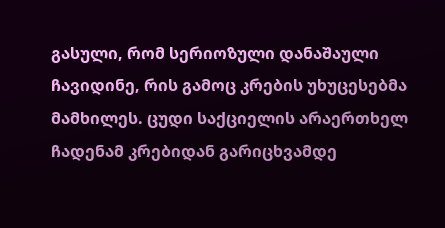გასული, რომ სერიოზული დანაშაული ჩავიდინე, რის გამოც კრების უხუცესებმა მამხილეს. ცუდი საქციელის არაერთხელ ჩადენამ კრებიდან გარიცხვამდე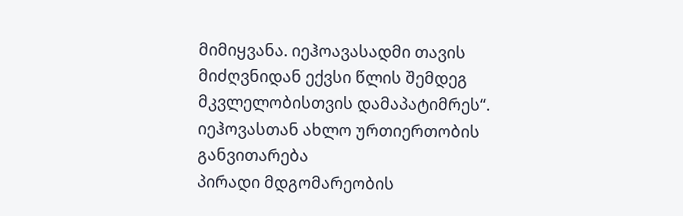მიმიყვანა. იეჰოავასადმი თავის მიძღვნიდან ექვსი წლის შემდეგ მკვლელობისთვის დამაპატიმრეს“.
იეჰოვასთან ახლო ურთიერთობის განვითარება
პირადი მდგომარეობის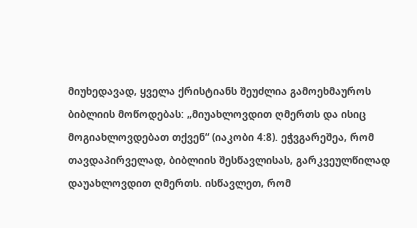მიუხედავად, ყველა ქრისტიანს შეუძლია გამოეხმაუროს ბიბლიის მოწოდებას: „მიუახლოვდით ღმერთს და ისიც მოგიახლოვდებათ თქვენ“ (იაკობი 4:8). ეჭვგარეშეა, რომ თავდაპირველად, ბიბლიის შესწავლისას, გარკვეულწილად დაუახლოვდით ღმერთს. ისწავლეთ, რომ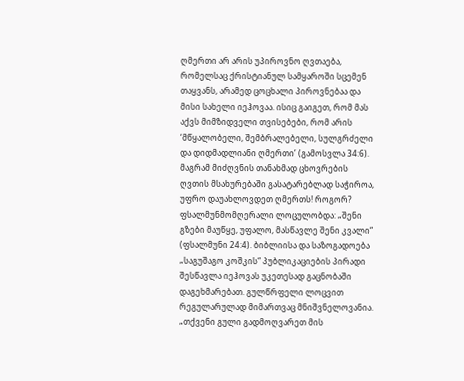ღმერთი არ არის უპიროვნო ღვთაება, რომელსაც ქრისტიანულ სამყაროში სცემენ თაყვანს, არამედ ცოცხალი პიროვნებაა და მისი სახელი იეჰოვაა. ისიც გაიგეთ, რომ მას აქვს მიმზიდველი თვისებები, რომ არის ‘მწყალობელი, შემბრალებელი, სულგრძელი და დიდმადლიანი ღმერთი’ (გამოსვლა 34:6).
მაგრამ მიძღვნის თანახმად ცხოვრების ღვთის მსახურებაში გასატარებლად საჭიროა, უფრო დაუახლოვდეთ ღმერთს! როგორ? ფსალმუნმომღერალი ლოცულობდა: „შენი გზები მაუწყე, უფალო, მასწავლე შენი კვალი“ (ფსალმუნი 24:4). ბიბლიისა და საზოგადოება „საგუშაგო კოშკის“ პუბლიკაციების პირადი შესწავლა იეჰოვას უკეთესად გაცნობაში დაგეხმარებათ. გულწრფელი ლოცვით რეგულარულად მიმართვაც მნიშვნელოვანია. „თქვენი გული გადმოღვარეთ მის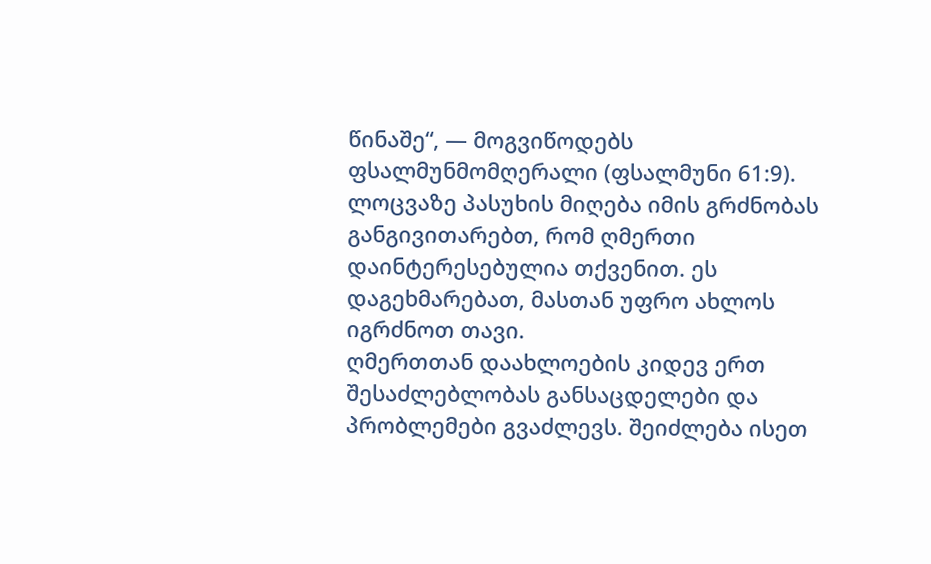წინაშე“, — მოგვიწოდებს ფსალმუნმომღერალი (ფსალმუნი 61:9). ლოცვაზე პასუხის მიღება იმის გრძნობას განგივითარებთ, რომ ღმერთი დაინტერესებულია თქვენით. ეს დაგეხმარებათ, მასთან უფრო ახლოს იგრძნოთ თავი.
ღმერთთან დაახლოების კიდევ ერთ შესაძლებლობას განსაცდელები და პრობლემები გვაძლევს. შეიძლება ისეთ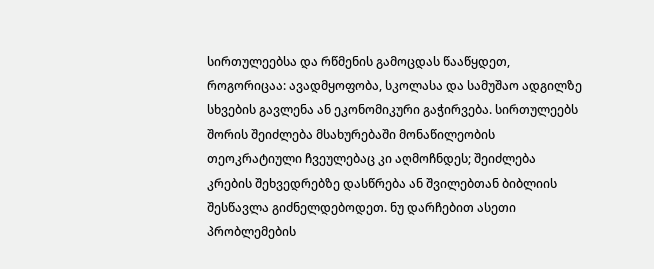სირთულეებსა და რწმენის გამოცდას წააწყდეთ, როგორიცაა: ავადმყოფობა, სკოლასა და სამუშაო ადგილზე სხვების გავლენა ან ეკონომიკური გაჭირვება. სირთულეებს შორის შეიძლება მსახურებაში მონაწილეობის თეოკრატიული ჩვეულებაც კი აღმოჩნდეს; შეიძლება კრების შეხვედრებზე დასწრება ან შვილებთან ბიბლიის შესწავლა გიძნელდებოდეთ. ნუ დარჩებით ასეთი პრობლემების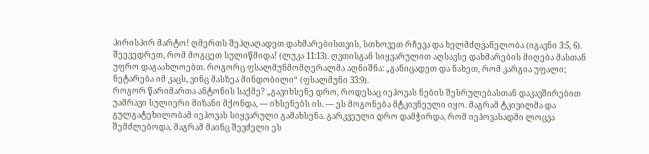პირისპირ მარტო! ღმერთს შეჰღაღადეთ დახმარებისთვის, სთხოვეთ რჩევა და ხელმძღვანელობა (იგავნი 3:5, 6). შეევედრეთ, რომ მოგცეთ სულიწმიდა! (ლუკა 11:13). ღვთისგან სიყვარულით აღსავსე დახმარების მიღება მასთან უფრო დაგაახლოებთ. როგორც ფსალმუნმომღერალმა აღნიშნა: „განიცადეთ და ნახეთ, რომ კარგია უფალი; ნეტარება იმ კაცს, ვინც მასზეა მინდობილი“ (ფსალმუნი 33:9).
როგორ წარიმართა ანტონის საქმე? „გავიხსენე დრო, როდესაც იეჰოვას ნების შესრულებასთან დაკავშირებით უამრავი სულიერი მიზანი მქონდა, — იხსენებს ის. — ეს მოგონება მტკივნეული იყო. მაგრამ ტკივილმა და გულგატეხილობამ იეჰოვას სიყვარული გამახსენა. გარკვეული დრო დამჭირდა, რომ იეჰოვასადმი ლოცვა შემძლებოდა, მაგრამ მაინც შევძელი ეს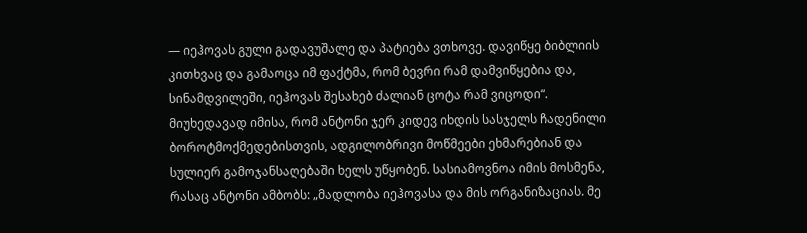— იეჰოვას გული გადავუშალე და პატიება ვთხოვე. დავიწყე ბიბლიის კითხვაც და გამაოცა იმ ფაქტმა, რომ ბევრი რამ დამვიწყებია და, სინამდვილეში, იეჰოვას შესახებ ძალიან ცოტა რამ ვიცოდი“. მიუხედავად იმისა, რომ ანტონი ჯერ კიდევ იხდის სასჯელს ჩადენილი ბოროტმოქმედებისთვის, ადგილობრივი მოწმეები ეხმარებიან და სულიერ გამოჯანსაღებაში ხელს უწყობენ. სასიამოვნოა იმის მოსმენა, რასაც ანტონი ამბობს: „მადლობა იეჰოვასა და მის ორგანიზაციას. მე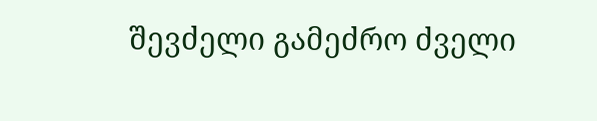შევძელი გამეძრო ძველი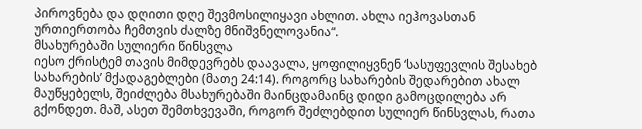პიროვნება და დღითი დღე შევმოსილიყავი ახლით. ახლა იეჰოვასთან ურთიერთობა ჩემთვის ძალზე მნიშვნელოვანია“.
მსახურებაში სულიერი წინსვლა
იესო ქრისტემ თავის მიმდევრებს დაავალა, ყოფილიყვნენ ‘სასუფევლის შესახებ სახარების’ მქადაგებლები (მათე 24:14). როგორც სახარების შედარებით ახალ მაუწყებელს, შეიძლება მსახურებაში მაინცდამაინც დიდი გამოცდილება არ გქონდეთ. მაშ, ასეთ შემთხვევაში, როგორ შეძლებდით სულიერ წინსვლას, რათა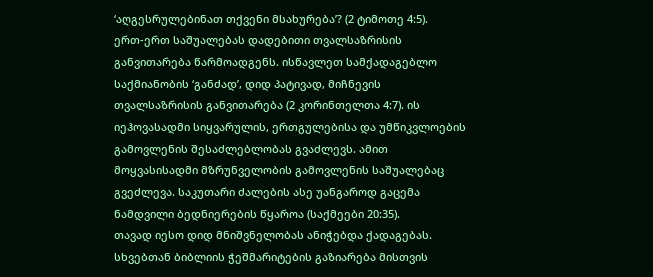‘აღგესრულებინათ თქვენი მსახურება’? (2 ტიმოთე 4:5).
ერთ-ერთ საშუალებას დადებითი თვალსაზრისის განვითარება წარმოადგენს. ისწავლეთ სამქადაგებლო საქმიანობის ‘განძად’, დიდ პატივად, მიჩნევის თვალსაზრისის განვითარება (2 კორინთელთა 4:7). ის იეჰოვასადმი სიყვარულის, ერთგულებისა და უმწიკვლოების გამოვლენის შესაძლებლობას გვაძლევს. ამით მოყვასისადმი მზრუნველობის გამოვლენის საშუალებაც გვეძლევა. საკუთარი ძალების ასე უანგაროდ გაცემა ნამდვილი ბედნიერების წყაროა (საქმეები 20:35).
თავად იესო დიდ მნიშვნელობას ანიჭებდა ქადაგებას. სხვებთან ბიბლიის ჭეშმარიტების გაზიარება მისთვის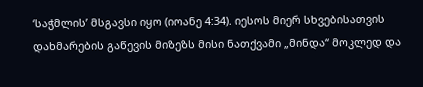‘საჭმლის’ მსგავსი იყო (იოანე 4:34). იესოს მიერ სხვებისათვის დახმარების გაწევის მიზეზს მისი ნათქვამი „მინდა“ მოკლედ და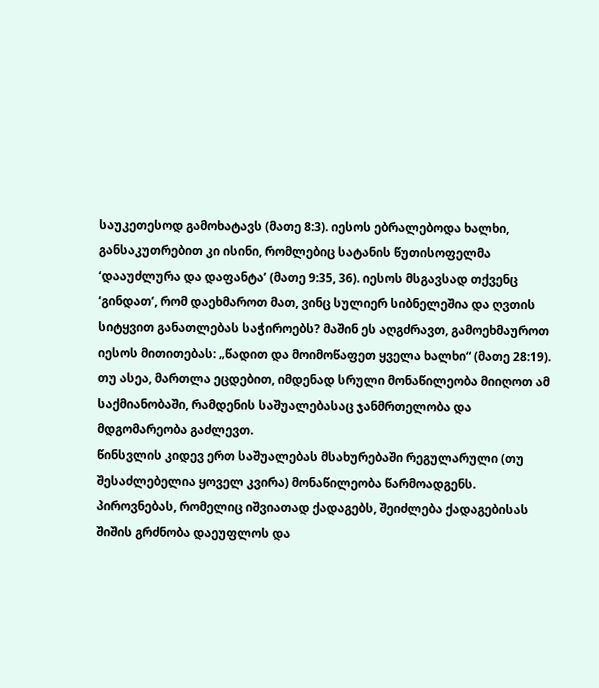საუკეთესოდ გამოხატავს (მათე 8:3). იესოს ებრალებოდა ხალხი, განსაკუთრებით კი ისინი, რომლებიც სატანის წუთისოფელმა ‘დააუძლურა და დაფანტა’ (მათე 9:35, 36). იესოს მსგავსად თქვენც ‘გინდათ’, რომ დაეხმაროთ მათ, ვინც სულიერ სიბნელეშია და ღვთის სიტყვით განათლებას საჭიროებს? მაშინ ეს აღგძრავთ, გამოეხმაუროთ იესოს მითითებას: „წადით და მოიმოწაფეთ ყველა ხალხი“ (მათე 28:19). თუ ასეა, მართლა ეცდებით, იმდენად სრული მონაწილეობა მიიღოთ ამ საქმიანობაში, რამდენის საშუალებასაც ჯანმრთელობა და მდგომარეობა გაძლევთ.
წინსვლის კიდევ ერთ საშუალებას მსახურებაში რეგულარული (თუ შესაძლებელია ყოველ კვირა) მონაწილეობა წარმოადგენს. პიროვნებას, რომელიც იშვიათად ქადაგებს, შეიძლება ქადაგებისას შიშის გრძნობა დაეუფლოს და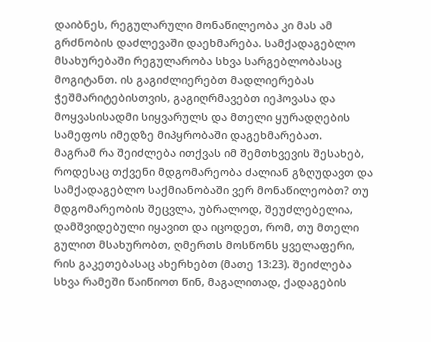დაიბნეს, რეგულარული მონაწილეობა კი მას ამ გრძნობის დაძლევაში დაეხმარება. სამქადაგებლო მსახურებაში რეგულარობა სხვა სარგებლობასაც მოგიტანთ. ის გაგიძლიერებთ მადლიერებას ჭეშმარიტებისთვის, გაგიღრმავებთ იეჰოვასა და მოყვასისადმი სიყვარულს და მთელი ყურადღების სამეფოს იმედზე მიპყრობაში დაგეხმარებათ.
მაგრამ რა შეიძლება ითქვას იმ შემთხვევის შესახებ, როდესაც თქვენი მდგომარეობა ძალიან გზღუდავთ და სამქადაგებლო საქმიანობაში ვერ მონაწილეობთ? თუ მდგომარეობის შეცვლა, უბრალოდ, შეუძლებელია, დამშვიდებული იყავით და იცოდეთ, რომ, თუ მთელი გულით მსახურობთ, ღმერთს მოსწონს ყველაფერი, რის გაკეთებასაც ახერხებთ (მათე 13:23). შეიძლება სხვა რამეში წაიწიოთ წინ, მაგალითად, ქადაგების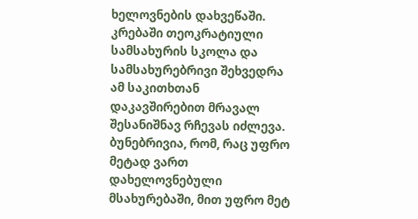ხელოვნების დახვეწაში. კრებაში თეოკრატიული სამსახურის სკოლა და სამსახურებრივი შეხვედრა ამ საკითხთან დაკავშირებით მრავალ შესანიშნავ რჩევას იძლევა. ბუნებრივია, რომ, რაც უფრო მეტად ვართ დახელოვნებული მსახურებაში, მით უფრო მეტ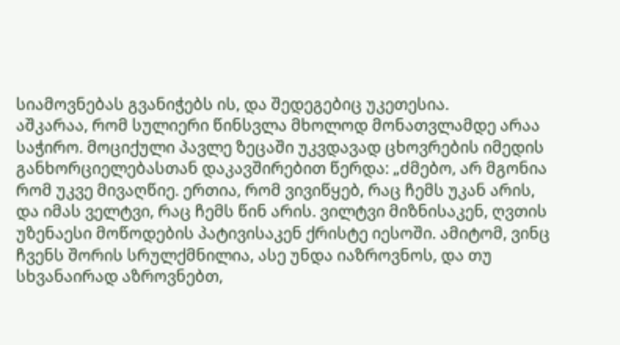სიამოვნებას გვანიჭებს ის, და შედეგებიც უკეთესია.
აშკარაა, რომ სულიერი წინსვლა მხოლოდ მონათვლამდე არაა საჭირო. მოციქული პავლე ზეცაში უკვდავად ცხოვრების იმედის განხორციელებასთან დაკავშირებით წერდა: „ძმებო, არ მგონია რომ უკვე მივაღწიე. ერთია, რომ ვივიწყებ, რაც ჩემს უკან არის, და იმას ველტვი, რაც ჩემს წინ არის. ვილტვი მიზნისაკენ, ღვთის უზენაესი მოწოდების პატივისაკენ ქრისტე იესოში. ამიტომ, ვინც ჩვენს შორის სრულქმნილია, ასე უნდა იაზროვნოს, და თუ სხვანაირად აზროვნებთ,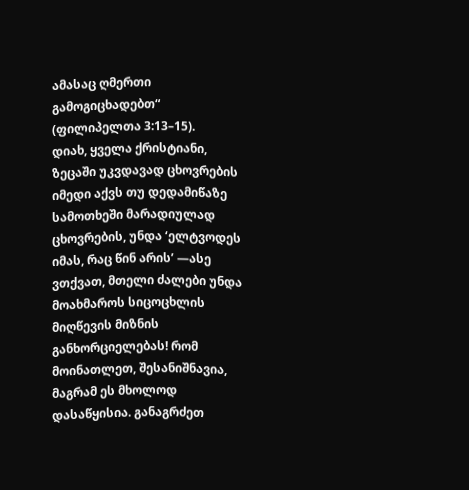ამასაც ღმერთი გამოგიცხადებთ“ (ფილიპელთა 3:13–15).
დიახ, ყველა ქრისტიანი, ზეცაში უკვდავად ცხოვრების იმედი აქვს თუ დედამიწაზე სამოთხეში მარადიულად ცხოვრების, უნდა ‘ელტვოდეს იმას, რაც წინ არის’ —ასე ვთქვათ, მთელი ძალები უნდა მოახმაროს სიცოცხლის მიღწევის მიზნის განხორციელებას! რომ მოინათლეთ, შესანიშნავია, მაგრამ ეს მხოლოდ დასაწყისია. განაგრძეთ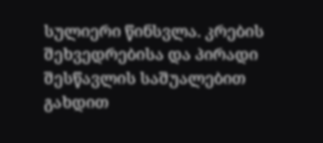სულიერი წინსვლა. კრების შეხვედრებისა და პირადი შესწავლის საშუალებით გახდით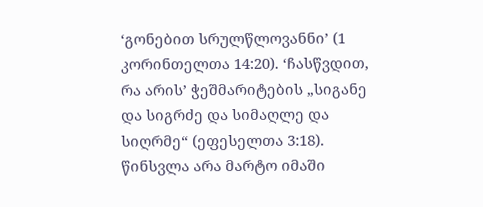‘გონებით სრულწლოვანნი’ (1 კორინთელთა 14:20). ‘ჩასწვდით, რა არის’ ჭეშმარიტების „სიგანე და სიგრძე და სიმაღლე და სიღრმე“ (ეფესელთა 3:18). წინსვლა არა მარტო იმაში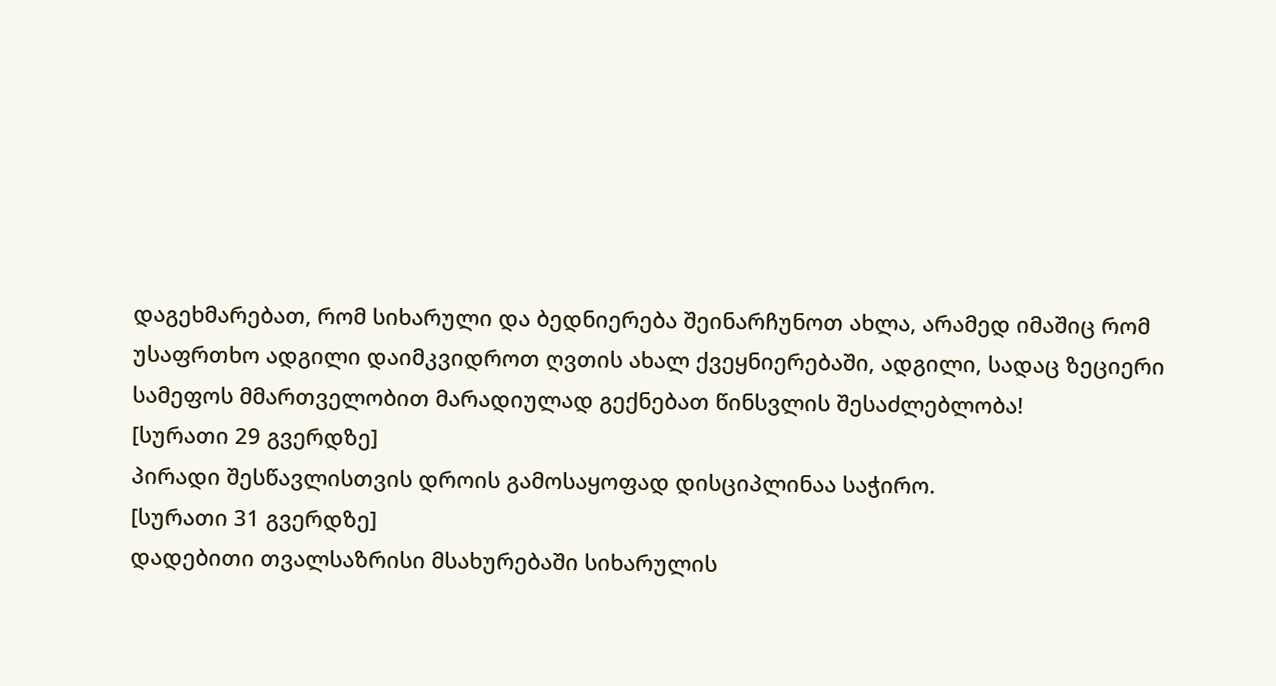დაგეხმარებათ, რომ სიხარული და ბედნიერება შეინარჩუნოთ ახლა, არამედ იმაშიც რომ უსაფრთხო ადგილი დაიმკვიდროთ ღვთის ახალ ქვეყნიერებაში, ადგილი, სადაც ზეციერი სამეფოს მმართველობით მარადიულად გექნებათ წინსვლის შესაძლებლობა!
[სურათი 29 გვერდზე]
პირადი შესწავლისთვის დროის გამოსაყოფად დისციპლინაა საჭირო.
[სურათი 31 გვერდზე]
დადებითი თვალსაზრისი მსახურებაში სიხარულის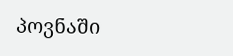პოვნაში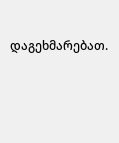დაგეხმარებათ.